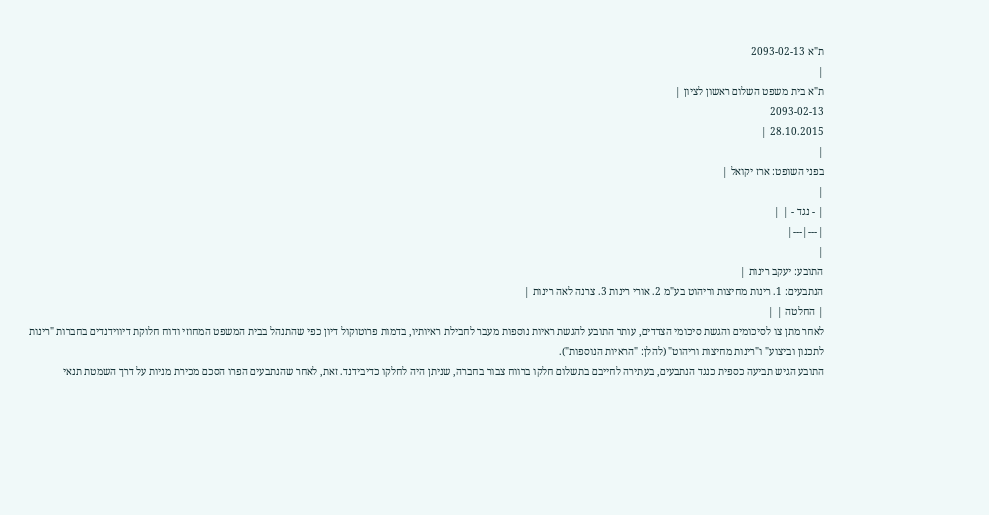ת"א 2093-02-13
|
ת"א בית משפט השלום ראשון לציון |
2093-02-13
28.10.2015 |
|
בפני השופט: ארז יקואל |
|
| - נגד - | |
|---|---|
|
התובע: יעקב רינות |
הנתבעים: 1. רינות מחיצות וריהוט בע"מ 2. אורי רינות 3. צרנה לאה רינות |
| החלטה | |
לאחר מתן צו לסיכומים והגשת סיכומי הצדדים, עותר התובע להגשת ראיות נוספות מעבר לחבילת ראיותיו, בדמות פרוטוקול דיון כפי שהתנהל בבית המשפט המחוזי ודוח חלוקת דיווידנדים בחברות "רינות לתכנון וביצוע" ו"רינות מחיצות וריהוט" (להלן: "הראיות הנוספות").
התובע הגיש תביעה כספית כנגד הנתבעים, בעתירה לחייבם בתשלום חלקו ברווח צבור בחברה, שניתן היה לחלקו כדיבידנד. זאת, לאחר שהנתבעים הפרו הסכם מכירת מניות על דרך השמטת תנאי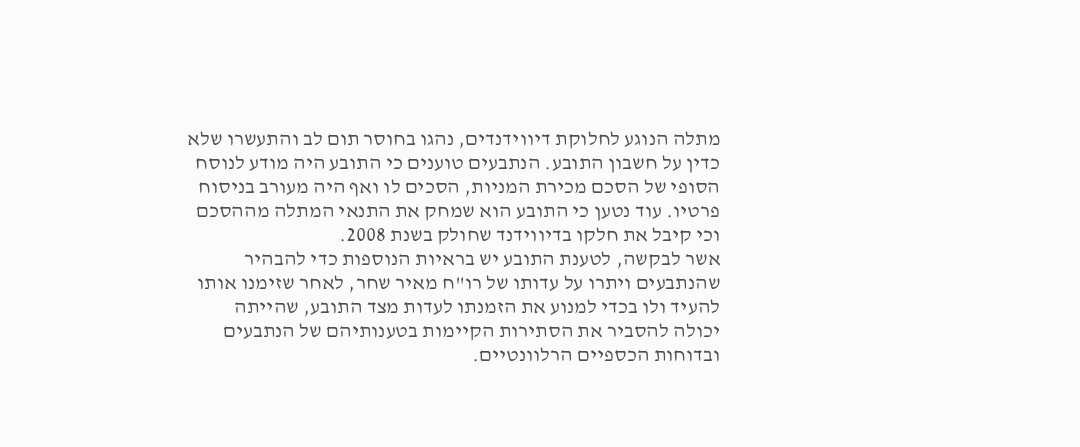מתלה הנוגע לחלוקת דיווידנדים, נהגו בחוסר תום לב והתעשרו שלא כדין על חשבון התובע. הנתבעים טוענים כי התובע היה מודע לנוסח הסופי של הסכם מכירת המניות, הסכים לו ואף היה מעורב בניסוח פרטיו. עוד נטען כי התובע הוא שמחק את התנאי המתלה מההסכם וכי קיבל את חלקו בדיווידנד שחולק בשנת 2008.
אשר לבקשה, לטענת התובע יש בראיות הנוספות כדי להבהיר שהנתבעים ויתרו על עדותו של רו"ח מאיר שחר, לאחר שזימנו אותו להעיד ולו בכדי למנוע את הזמנתו לעדות מצד התובע, שהייתה יכולה להסביר את הסתירות הקיימות בטענותיהם של הנתבעים ובדוחות הכספיים הרלוונטיים.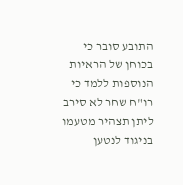התובע סובר כי בכוחן של הראיות הנוספות ללמד כי רו"ח שחר לא סירב ליתן תצהיר מטעמו בניגוד לנטען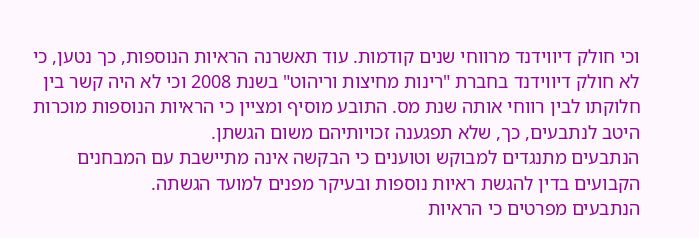וכי חולק דיווידנד מרווחי שנים קודמות. עוד תאשרנה הראיות הנוספות, כך נטען, כי לא חולק דיווידנד בחברת "רינות מחיצות וריהוט" בשנת 2008 וכי לא היה קשר בין חלוקתו לבין רווחי אותה שנת מס. התובע מוסיף ומציין כי הראיות הנוספות מוכרות היטב לנתבעים, כך, שלא תפגענה זכויותיהם משום הגשתן.
הנתבעים מתנגדים למבוקש וטוענים כי הבקשה אינה מתיישבת עם המבחנים הקבועים בדין להגשת ראיות נוספות ובעיקר מפנים למועד הגשתה.
הנתבעים מפרטים כי הראיות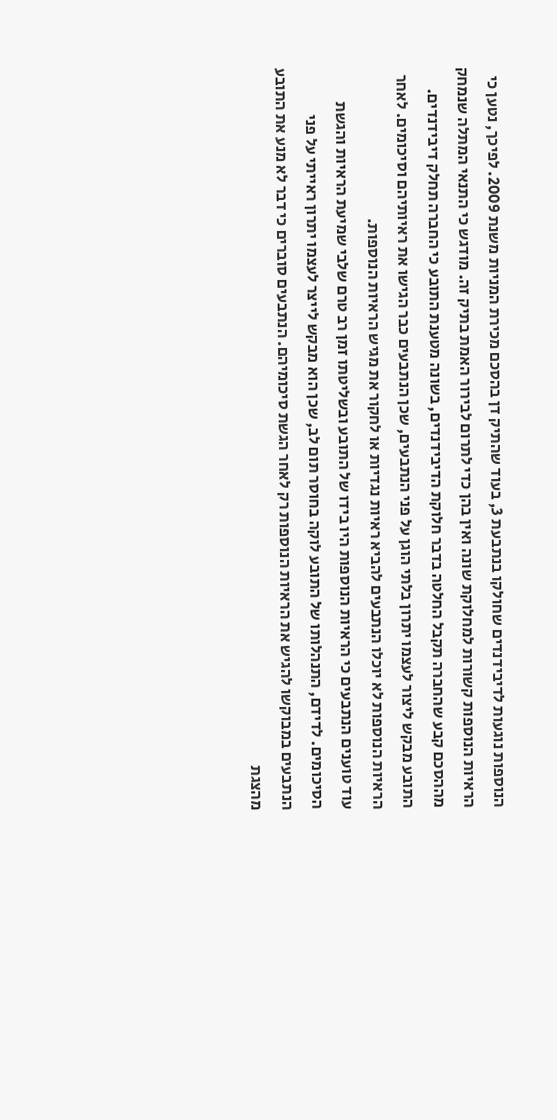הנוספות נוגעות לדיבידנדים שחולקו בנתבעת 3, בעוד שהתיק דן בהסכם מכירת המניות משנת 2009. לפיכך, נטען כי הראיות הנוספות קשורות למחלוקת שונה ואין בהן כדי לתרום לבירור האמת בתיק זה. מודגש כי התנאי המתלה שנמחק מההסכם קבע שהחברה תקבל החלטה בדבר חלוקת הדיבידנדים, בשונה מטענת התובע כי החברה תחלק דיבידנדים. התובע מבקש ליצור לעצמו יתרון בלתי הוגן על פני הנתבעים, שכן הנתבעים כבר הגישו את ראיותיהם וסיכומים. לאחר הראיות הנוספות לא יוכלו הנתבעים להביא ראיות נגדיות או לחקור את מגיש הראיות הנוספות.
עוד טוענים הנתבעים כי הראיות הנוספות היו בידו של התובע ובשליטתו זמן רב טרם שלבי שמיעת הראיות והגשת הסיכומים. לדידם, התנהלותו של התובע לוקה בחוסר תום לב, שכן הוא מבקש לייצר לעצמו יתרון ראייתי על פני הנתבעים במבוקשו להגיש את הראיות הנוספות רק לאחר הגשת סיכומיהם. הנתבעים סוברים כי דבר לא מנע את התובע מהצגת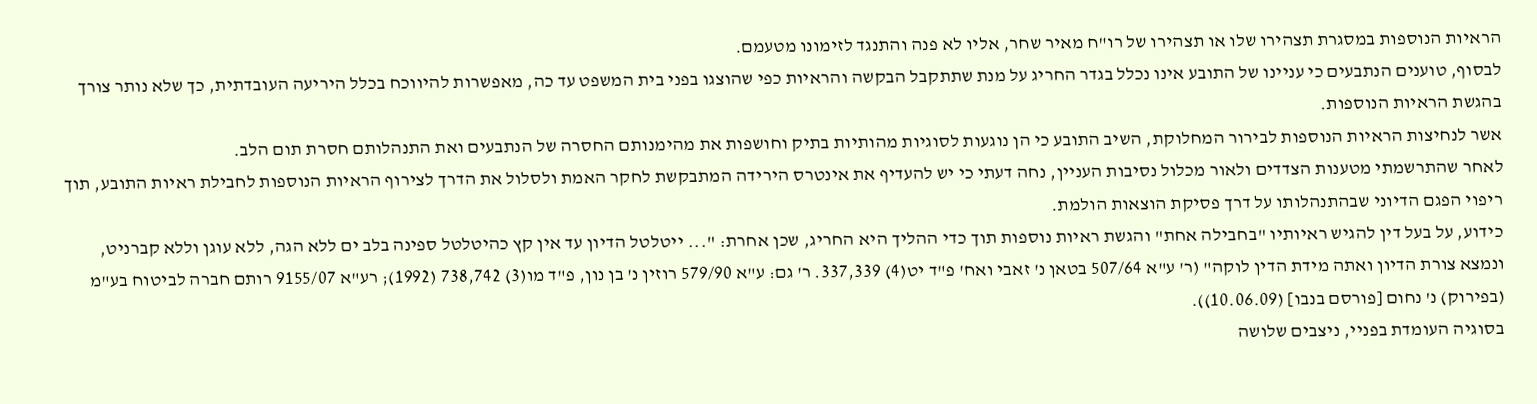הראיות הנוספות במסגרת תצהירו שלו או תצהירו של רו"ח מאיר שחר, אליו לא פנה והתנגד לזימונו מטעמם.
לבסוף, טוענים הנתבעים כי עניינו של התובע אינו נכלל בגדר החריג על מנת שתתקבל הבקשה והראיות כפי שהוצגו בפני בית המשפט עד כה, מאפשרות להיווכח בכלל היריעה העובדתית, כך שלא נותר צורך בהגשת הראיות הנוספות.
אשר לנחיצות הראיות הנוספות לבירור המחלוקת, השיב התובע כי הן נוגעות לסוגיות מהותיות בתיק וחושפות את מהימנותם החסרה של הנתבעים ואת התנהלותם חסרת תום הלב.
לאחר שהתרשמתי מטענות הצדדים ולאור מכלול נסיבות העניין, נחה דעתי כי יש להעדיף את אינטרס הירידה המתבקשת לחקר האמת ולסלול את הדרך לצירוף הראיות הנוספות לחבילת ראיות התובע, תוך ריפוי הפגם הדיוני שבהתנהלותו על דרך פסיקת הוצאות הולמת.
כידוע, על בעל דין להגיש ראיותיו "בחבילה אחת" והגשת ראיות נוספות תוך כדי ההליך היא החריג, שכן אחרת: "... ייטלטל הדיון עד אין קץ כהיטלטל ספינה בלב ים ללא הגה, ללא עוגן וללא קברניט, ונמצא צורת הדיון ואתה מידת הדין לוקה" (ר' ע"א 507/64 בטאן נ' זאבי ואח' פ"ד יט(4) 337,339. ר' גם: ע"א 579/90 רוזין נ' בן נון, פ"ד מו(3) 738,742 (1992); רע"א 9155/07 רותם חברה לביטוח בע"מ (בפירוק) נ' נחום [פורסם בנבו] (10.06.09)).
בסוגיה העומדת בפניי, ניצבים שלושה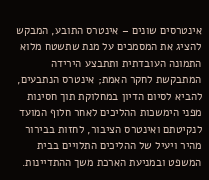אינטרסים שונים – אינטרס התובע, המבקש להציג את המסמכים על מנת שתשטח מלוא התמונה העובדתית ותתבצע הירידה המתבקשת לחקר האמת; אינטרס הנתבעים, להביא לסיום הדיון במחלוקת תוך חסינות מפני הימשכות ההליכים לאחר חלוף המועד לנקיטתם ואינטרס הציבור, לחזות בבירור מהיר ויעיל של ההליכים התלויים בבית המשפט ובמניעת הארכת משך ההתדיינות.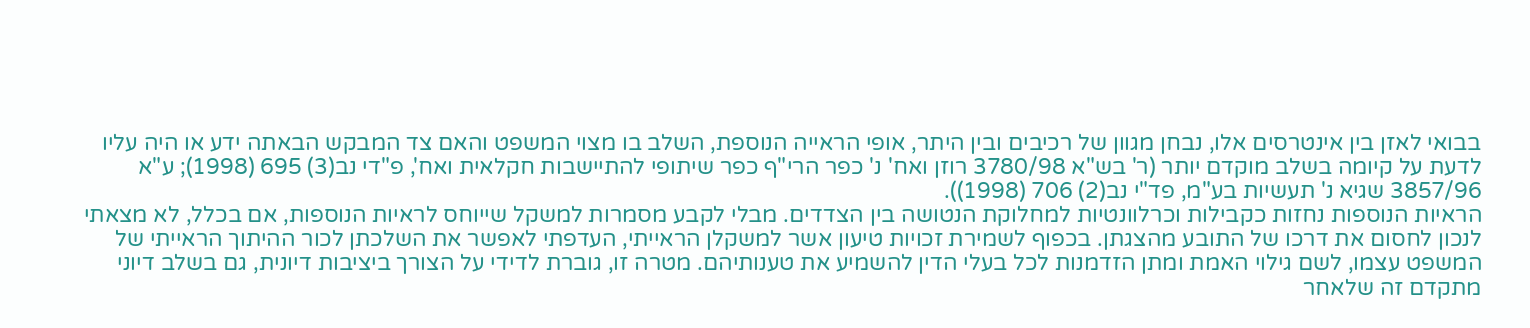בבואי לאזן בין אינטרסים אלו, נבחן מגוון של רכיבים ובין היתר, אופי הראייה הנוספת, השלב בו מצוי המשפט והאם צד המבקש הבאתה ידע או היה עליו לדעת על קיומה בשלב מוקדם יותר (ר' בש"א 3780/98 רוזן ואח' נ' כפר הרי"ף כפר שיתופי להתיישבות חקלאית ואח', פ"די נב(3) 695 (1998); ע"א 3857/96 שגיא נ' תעשיות בע"מ, פד"י נב(2) 706 (1998)).
הראיות הנוספות נחזות כקבילות וכרלוונטיות למחלוקת הנטושה בין הצדדים. מבלי לקבע מסמרות למשקל שייוחס לראיות הנוספות, אם בכלל, לא מצאתי לנכון לחסום את דרכו של התובע מהצגתן. בכפוף לשמירת זכויות טיעון אשר למשקלן הראייתי, העדפתי לאפשר את השלכתן לכור ההיתוך הראייתי של המשפט עצמו, לשם גילוי האמת ומתן הזדמנות לכל בעלי הדין להשמיע את טענותיהם. מטרה זו, גוברת לדידי על הצורך ביציבות דיונית, גם בשלב דיוני מתקדם זה שלאחר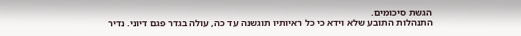הגשת סיכומים.
התנהלות התובע שלא וידא כי כל ראיותיו תוגשנה עד כה, עולה בגדר פגם דיוני. נדיר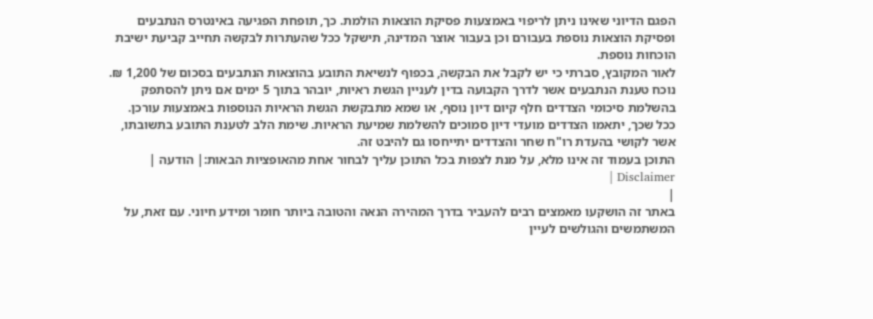הפגם הדיוני שאינו ניתן לריפוי באמצעות פסיקת הוצאות הולמת. כך, תופחת הפגיעה באינטרס הנתבעים ופסיקת הוצאות נוספת בעבורם וכן בעבור אוצר המדינה, תישקל ככל שהעתרות לבקשה תחייב קביעת ישיבת הוכחות נוספת.
לאור המקובץ, סברתי כי יש לקבל את הבקשה, בכפוף לנשיאת התובע בהוצאות הנתבעים בסכום של 1,200 ₪.
נוכח טענת הנתבעים אשר לדרך הקבועה בדין לעניין הגשת ראיות, יובהר בתוך 5 ימים אם ניתן להסתפק בהשלמת סיכומי הצדדים חלף קיום דיון נוסף, או שמא מתבקשת הגשת הראיות הנוספות באמצעות עורכן. ככל שכך, יתאמו הצדדים מועדי דיון סמוכים להשלמת שמיעת הראיות. שימת הלב לטענת התובע בתשובתו, אשר לקושי בהעדת רו"ח שחר והצדדים יתייחסו גם להיבט זה.
התוכן בעמוד זה אינו מלא, על מנת לצפות בכל התוכן עליך לבחור אחת מהאופציות הבאות:| הודעה | Disclaimer |
|
באתר זה הושקעו מאמצים רבים להעביר בדרך המהירה הנאה והטובה ביותר חומר ומידע חיוני. עם זאת, על המשתמשים והגולשים לעיין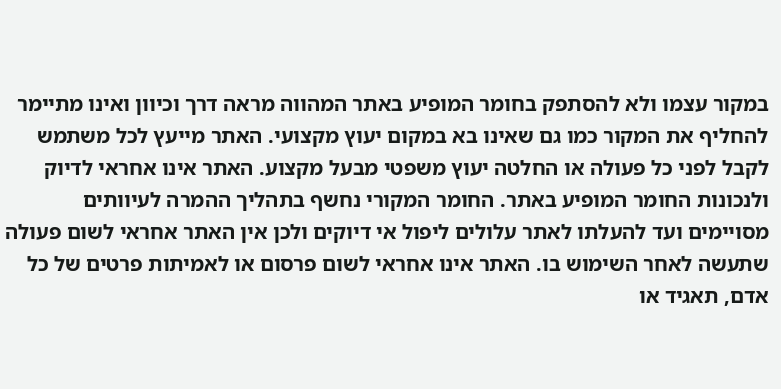במקור עצמו ולא להסתפק בחומר המופיע באתר המהווה מראה דרך וכיוון ואינו מתיימר להחליף את המקור כמו גם שאינו בא במקום יעוץ מקצועי. האתר מייעץ לכל משתמש לקבל לפני כל פעולה או החלטה יעוץ משפטי מבעל מקצוע. האתר אינו אחראי לדיוק ולנכונות החומר המופיע באתר. החומר המקורי נחשף בתהליך ההמרה לעיוותים מסויימים ועד להעלתו לאתר עלולים ליפול אי דיוקים ולכן אין האתר אחראי לשום פעולה שתעשה לאחר השימוש בו. האתר אינו אחראי לשום פרסום או לאמיתות פרטים של כל אדם, תאגיד או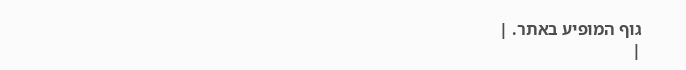גוף המופיע באתר. |
|